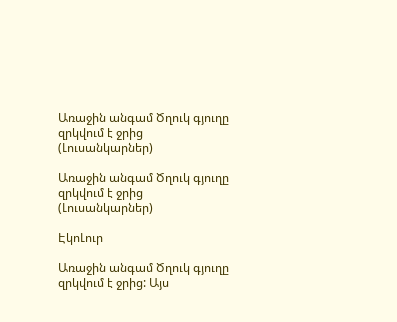Առաջին անգամ Ծղուկ գյուղը զրկվում է ջրից (Լուսանկարներ)

Առաջին անգամ Ծղուկ գյուղը զրկվում է ջրից (Լուսանկարներ)

ԷկոԼուր

Առաջին անգամ Ծղուկ գյուղը զրկվում է ջրից: Այս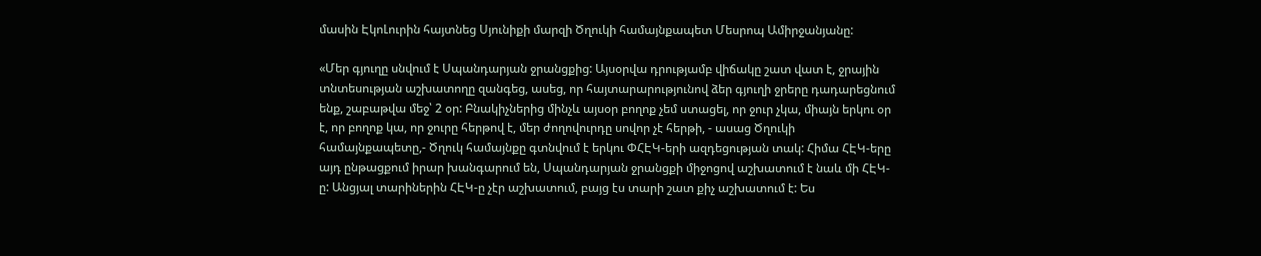մասին ԷկոԼուրին հայտնեց Սյունիքի մարզի Ծղուկի համայնքապետ Մեսրոպ Ամիրջանյանը:

«Մեր գյուղը սնվում է Սպանդարյան ջրանցքից: Այսօրվա դրությամբ վիճակը շատ վատ է, ջրային տնտեսության աշխատողը զանգեց, ասեց, որ հայտարարությունով ձեր գյուղի ջրերը դադարեցնում ենք, շաբաթվա մեջ՝ 2 օր: Բնակիչներից մինչև այսօր բողոք չեմ ստացել, որ ջուր չկա, միայն երկու օր է, որ բողոք կա, որ ջուրը հերթով է, մեր ժողովուրդը սովոր չէ հերթի, - ասաց Ծղուկի համայնքապետը,- Ծղուկ համայնքը գտնվում է երկու ՓՀԷԿ-երի ազդեցության տակ: Հիմա ՀԷԿ-երը այդ ընթացքում իրար խանգարում են, Սպանդարյան ջրանցքի միջոցով աշխատում է նաև մի ՀԷԿ-ը: Անցյալ տարիներին ՀԷԿ-ը չէր աշխատում, բայց էս տարի շատ քիչ աշխատում է: Ես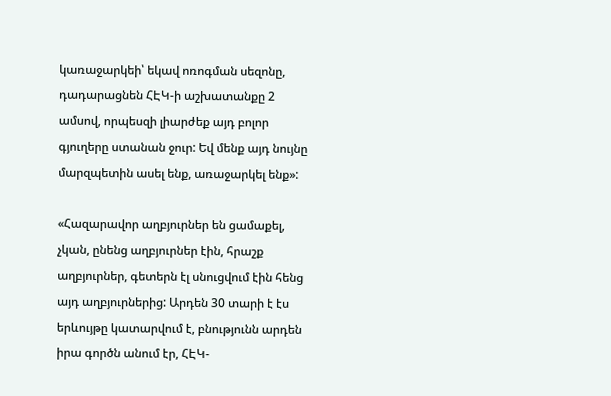կառաջարկեի՝ եկավ ոռոգման սեզոնը, դադարացնեն ՀԷԿ-ի աշխատանքը 2 ամսով, որպեսզի լիարժեք այդ բոլոր գյուղերը ստանան ջուր: Եվ մենք այդ նույնը մարզպետին ասել ենք, առաջարկել ենք»:

«Հազարավոր աղբյուրներ են ցամաքել, չկան, ընենց աղբյուրներ էին, հրաշք աղբյուրներ, գետերն էլ սնուցվում էին հենց այդ աղբյուրներից: Արդեն 30 տարի է էս երևույթը կատարվում է, բնությունն արդեն իրա գործն անում էր, ՀԷԿ-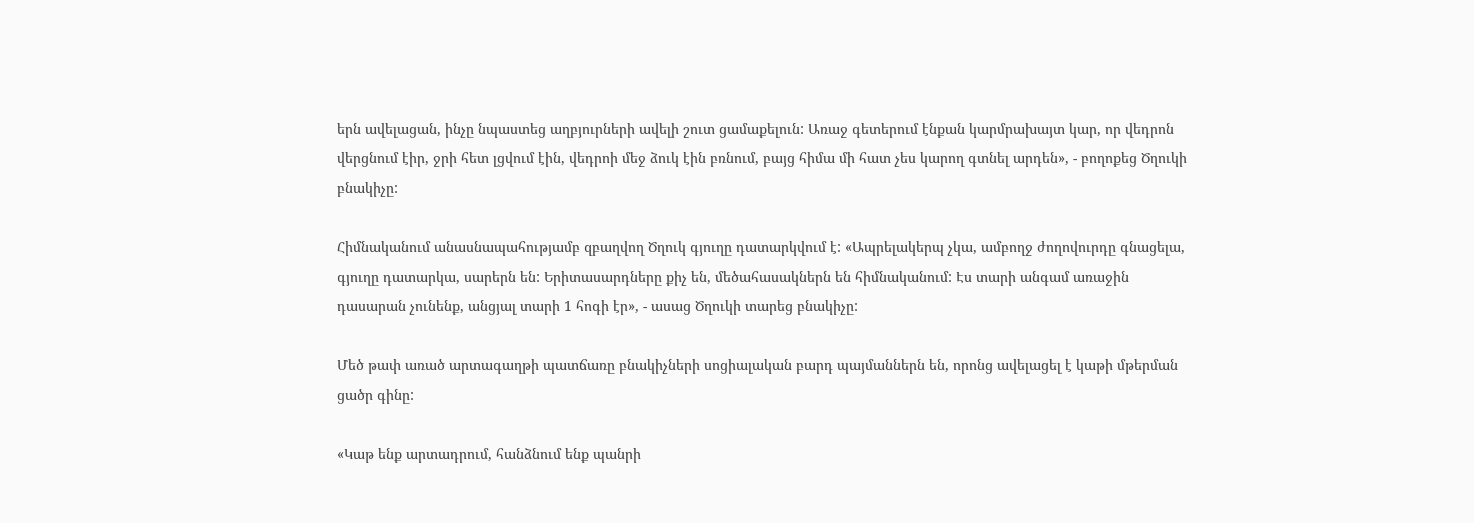երն ավելացան, ինչը նպաստեց աղբյուրների ավելի շուտ ցամաքելուն: Առաջ գետերում էնքան կարմրախայտ կար, որ վեդրոն վերցնում էիր, ջրի հետ լցվում էին, վեդրոի մեջ ձուկ էին բռնում, բայց հիմա մի հատ չես կարող գտնել արդեն», - բողոքեց Ծղուկի բնակիչը:

Հիմնականում անասնապահությամբ զբաղվող Ծղուկ գյուղը դատարկվում է: «Ապրելակերպ չկա, ամբողջ ժողովուրդը գնացելա, գյուղը դատարկա, սարերն են: Երիտասարդները քիչ են, մեծահասակներն են հիմնականում: Էս տարի անգամ առաջին դասարան չունենք, անցյալ տարի 1 հոգի էր», - ասաց Ծղուկի տարեց բնակիչը:

Մեծ թափ առած արտագաղթի պատճառը բնակիչների սոցիալական բարդ պայմաններն են, որոնց ավելացել է կաթի մթերման ցածր գինը:

«Կաթ ենք արտադրում, հանձնում ենք պանրի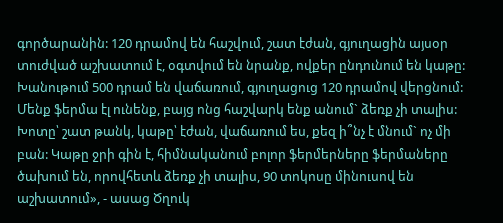գործարանին: 120 դրամով են հաշվում, շատ էժան, գյուղացին այսօր տուժված աշխատում է, օգտվում են նրանք, ովքեր ընդունում են կաթը: Խանութում 500 դրամ են վաճառում, գյուղացուց 120 դրամով վերցնում: Մենք ֆերմա էլ ունենք, բայց ոնց հաշվարկ ենք անում` ձեռք չի տալիս: Խոտը՝ շատ թանկ, կաթը՝ էժան, վաճառում ես, քեզ ի՞նչ է մնում` ոչ մի բան: Կաթը ջրի գին է, հիմնականում բոլոր ֆերմերները ֆերմաները ծախում են, որովհետև ձեռք չի տալիս, 90 տոկոսը մինուսով են աշխատում», - ասաց Ծղուկ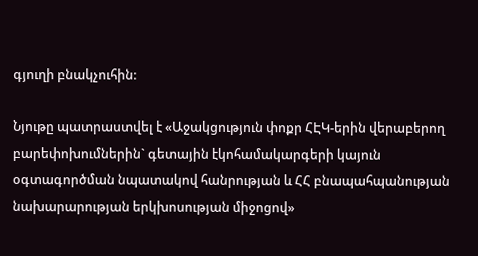գյուղի բնակչուհին:

Նյութը պատրաստվել է «Աջակցություն փոքր ՀԷԿ-երին վերաբերող բարեփոխումներին` գետային էկոհամակարգերի կայուն օգտագործման նպատակով հանրության և ՀՀ բնապահպանության նախարարության երկխոսության միջոցով»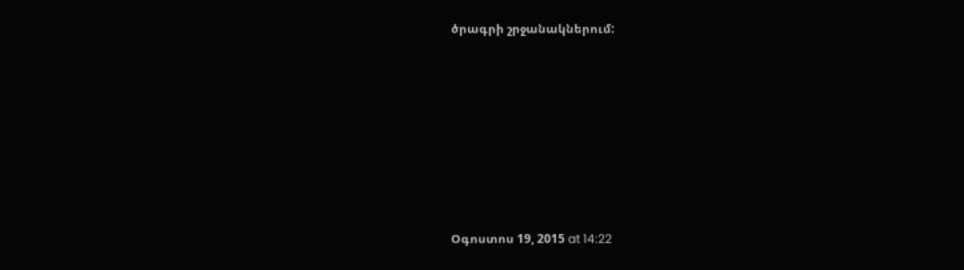ծրագրի շրջանակներում:









Օգոստոս 19, 2015 at 14:22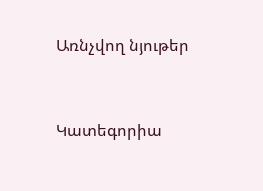Առնչվող նյութեր


Կատեգորիա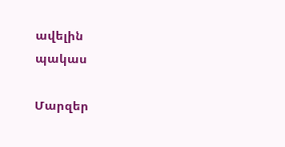ավելին
պակաս

Մարզեր